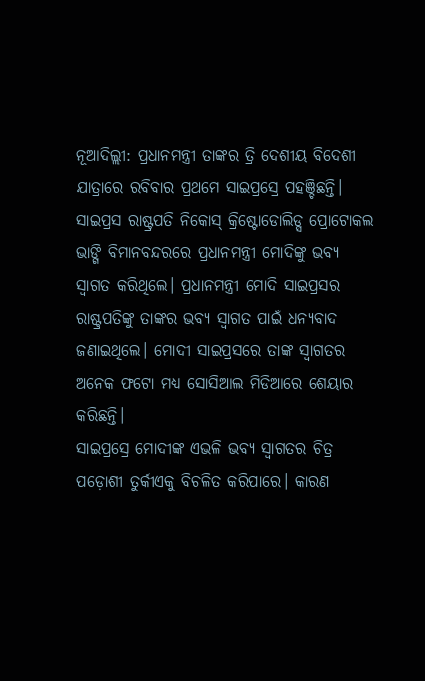ନୂଆଦିଲ୍ଲୀ: ପ୍ରଧାନମନ୍ତ୍ରୀ ତାଙ୍କର ତ୍ରି ଦେଶୀୟ ବିଦେଶୀ ଯାତ୍ରାରେ ରବିବାର ପ୍ରଥମେ ସାଇପ୍ରସ୍ରେ ପହଞ୍ଚିଛନ୍ତି। ସାଇପ୍ରସ ରାଷ୍ଟ୍ରପତି ନିକୋସ୍ କ୍ରିଷ୍ଟୋଡୋଲିଡ୍ସ ପ୍ରୋଟୋକଲ ଭାଙ୍ଗି ବିମାନବନ୍ଦରରେ ପ୍ରଧାନମନ୍ତ୍ରୀ ମୋଦିଙ୍କୁ ଭବ୍ୟ ସ୍ୱାଗତ କରିଥିଲେ। ପ୍ରଧାନମନ୍ତ୍ରୀ ମୋଦି ସାଇପ୍ରସର ରାଷ୍ଟ୍ରପତିଙ୍କୁ ତାଙ୍କର ଭବ୍ୟ ସ୍ୱାଗତ ପାଇଁ ଧନ୍ୟବାଦ ଜଣାଇଥିଲେ। ମୋଦୀ ସାଇପ୍ରସରେ ତାଙ୍କ ସ୍ୱାଗତର ଅନେକ ଫଟୋ ମଧ୍ୟ ସୋସିଆଲ ମିଡିଆରେ ଶେୟାର କରିଛନ୍ତି।
ସାଇପ୍ରସ୍ରେ ମୋଦୀଙ୍କ ଏଭଳି ଭବ୍ୟ ସ୍ୱାଗତର ଚିତ୍ର ପଡ଼ୋଶୀ ତୁର୍କୀଏକୁ ବିଚଳିତ କରିପାରେ। କାରଣ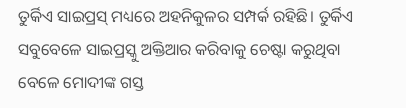ତୁର୍କିଏ ସାଇପ୍ରସ୍ ମଧ୍ୟରେ ଅହନିକୁଳର ସମ୍ପର୍କ ରହିଛି। ତୁର୍କିଏ ସବୁବେଳେ ସାଇପ୍ରସ୍କୁ ଅକ୍ତିଆର କରିବାକୁ ଚେଷ୍ଟା କରୁଥିବା ବେଳେ ମୋଦୀଙ୍କ ଗସ୍ତ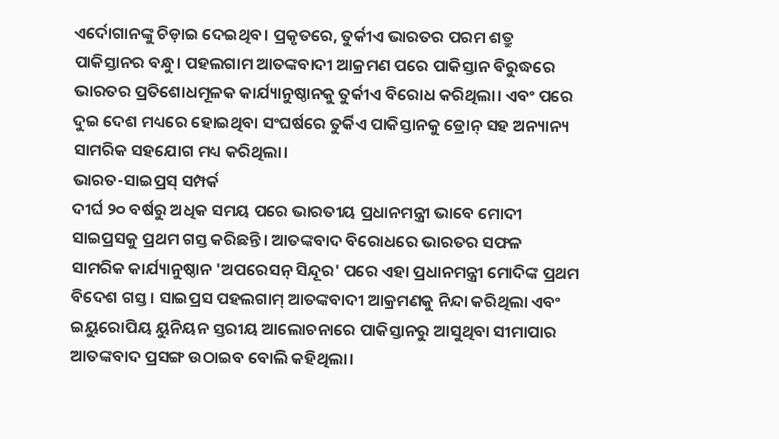ଏର୍ଦୋଗାନଙ୍କୁ ଚିଡ଼ାଇ ଦେଇଥିବ। ପ୍ରକୃତରେ, ତୁର୍କୀଏ ଭାରତର ପରମ ଶତ୍ରୁ ପାକିସ୍ତାନର ବନ୍ଧୁ। ପହଲଗାମ ଆତଙ୍କବାଦୀ ଆକ୍ରମଣ ପରେ ପାକିସ୍ତାନ ବିରୁଦ୍ଧରେ ଭାରତର ପ୍ରତିଶୋଧମୂଳକ କାର୍ଯ୍ୟାନୁଷ୍ଠାନକୁ ତୁର୍କୀଏ ବିରୋଧ କରିଥିଲା। ଏବଂ ପରେ ଦୁଇ ଦେଶ ମଧ୍ୟରେ ହୋଇଥିବା ସଂଘର୍ଷରେ ତୁର୍କିଏ ପାକିସ୍ତାନକୁ ଡ୍ରୋନ୍ ସହ ଅନ୍ୟାନ୍ୟ ସାମରିକ ସହଯୋଗ ମଧ୍ୟ କରିଥିଲା।
ଭାରତ-ସାଇପ୍ରସ୍ ସମ୍ପର୍କ
ଦୀର୍ଘ ୨୦ ବର୍ଷରୁ ଅଧିକ ସମୟ ପରେ ଭାରତୀୟ ପ୍ରଧାନମନ୍ତ୍ରୀ ଭାବେ ମୋଦୀ ସାଇପ୍ରସକୁ ପ୍ରଥମ ଗସ୍ତ କରିଛନ୍ତି। ଆତଙ୍କବାଦ ବିରୋଧରେ ଭାରତର ସଫଳ ସାମରିକ କାର୍ଯ୍ୟାନୁଷ୍ଠାନ 'ଅପରେସନ୍ ସିନ୍ଦୂର' ପରେ ଏହା ପ୍ରଧାନମନ୍ତ୍ରୀ ମୋଦିଙ୍କ ପ୍ରଥମ ବିଦେଶ ଗସ୍ତ। ସାଇପ୍ରସ ପହଲଗାମ୍ ଆତଙ୍କବାଦୀ ଆକ୍ରମଣକୁ ନିନ୍ଦା କରିଥିଲା ଏବଂ ଇୟୁରୋପିୟ ୟୁନିୟନ ସ୍ତରୀୟ ଆଲୋଚନାରେ ପାକିସ୍ତାନରୁ ଆସୁଥିବା ସୀମାପାର ଆତଙ୍କବାଦ ପ୍ରସଙ୍ଗ ଉଠାଇବ ବୋଲି କହିଥିଲା।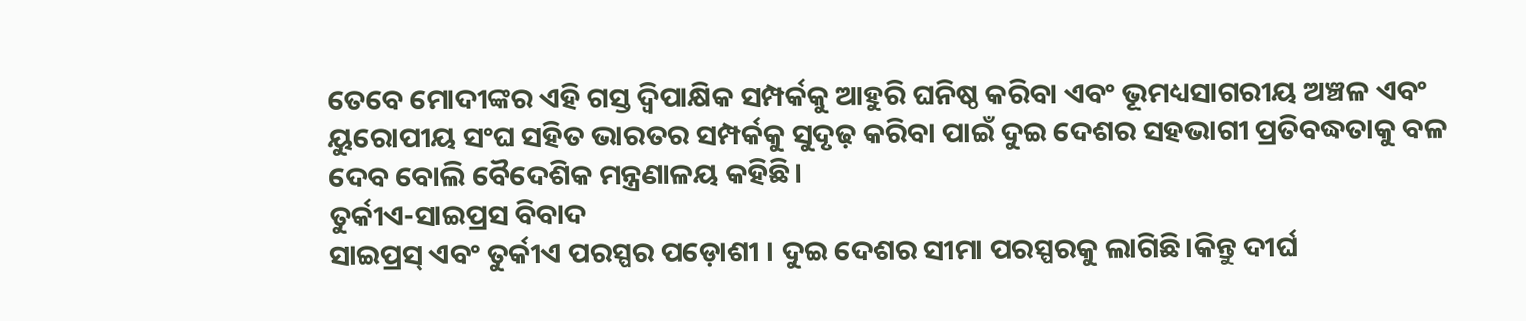ତେବେ ମୋଦୀଙ୍କର ଏହି ଗସ୍ତ ଦ୍ୱିପାକ୍ଷିକ ସମ୍ପର୍କକୁ ଆହୁରି ଘନିଷ୍ଠ କରିବା ଏବଂ ଭୂମଧ୍ୟସାଗରୀୟ ଅଞ୍ଚଳ ଏବଂ ୟୁରୋପୀୟ ସଂଘ ସହିତ ଭାରତର ସମ୍ପର୍କକୁ ସୁଦୃଢ଼ କରିବା ପାଇଁ ଦୁଇ ଦେଶର ସହଭାଗୀ ପ୍ରତିବଦ୍ଧତାକୁ ବଳ ଦେବ ବୋଲି ବୈଦେଶିକ ମନ୍ତ୍ରଣାଳୟ କହିଛି।
ତୁର୍କୀଏ-ସାଇପ୍ରସ ବିବାଦ
ସାଇପ୍ରସ୍ ଏବଂ ତୁର୍କୀଏ ପରସ୍ପର ପଡ଼ୋଶୀ । ଦୁଇ ଦେଶର ସୀମା ପରସ୍ପରକୁ ଲାଗିଛି।କିନ୍ତୁ ଦୀର୍ଘ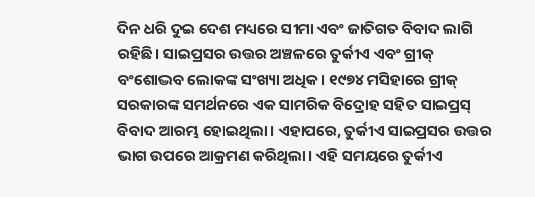ଦିନ ଧରି ଦୁଇ ଦେଶ ମଧ୍ୟରେ ସୀମା ଏବଂ ଜାତିଗତ ବିବାଦ ଲାଗି ରହିଛି। ସାଇପ୍ରସର ଉତ୍ତର ଅଞ୍ଚଳରେ ତୁର୍କୀଏ ଏବଂ ଗ୍ରୀକ୍ ବଂଶୋଦ୍ଭବ ଲୋକଙ୍କ ସଂଖ୍ୟା ଅଧିକ। ୧୯୭୪ ମସିହାରେ ଗ୍ରୀକ୍ ସରକାରଙ୍କ ସମର୍ଥନରେ ଏକ ସାମରିକ ବିଦ୍ରୋହ ସହିତ ସାଇପ୍ରସ୍ ବିବାଦ ଆରମ୍ଭ ହୋଇଥିଲା। ଏହାପରେ, ତୁର୍କୀଏ ସାଇପ୍ରସର ଉତ୍ତର ଭାଗ ଉପରେ ଆକ୍ରମଣ କରିଥିଲା। ଏହି ସମୟରେ ତୁର୍କୀଏ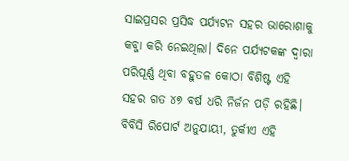ସାଇପ୍ରସର ପ୍ରସିଦ୍ଧ ପର୍ଯ୍ୟଟନ ସହର ଭାରୋଶାକୁ କବ୍ଜା କରି ନେଇଥିଲା। ଦିନେ ପର୍ଯ୍ୟଟକଙ୍କ ଦ୍ୱାରା ପରିପୂର୍ଣ୍ଣ ଥିବା ବହୁତଳ କୋଠା ବିଶିଷ୍ଟ ଏହି ସହର ଗତ ୪୭ ବର୍ଷ ଧରି ନିର୍ଜନ ପଡ଼ି ରହିଛି।
ବିବିସି ରିପୋର୍ଟ ଅନୁଯାୟୀ, ତୁର୍କୀଏ ଏହି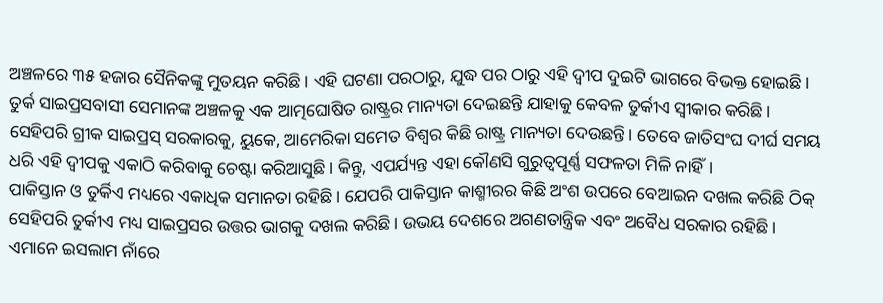ଅଞ୍ଚଳରେ ୩୫ ହଜାର ସୈନିକଙ୍କୁ ମୁତୟନ କରିଛି। ଏହି ଘଟଣା ପରଠାରୁ, ଯୁଦ୍ଧ ପର ଠାରୁ ଏହି ଦ୍ୱୀପ ଦୁଇଟି ଭାଗରେ ବିଭକ୍ତ ହୋଇଛି। ତୁର୍କ ସାଇପ୍ରସବାସୀ ସେମାନଙ୍କ ଅଞ୍ଚଳକୁ ଏକ ଆତ୍ମଘୋଷିତ ରାଷ୍ଟ୍ରର ମାନ୍ୟତା ଦେଇଛନ୍ତି ଯାହାକୁ କେବଳ ତୁର୍କୀଏ ସ୍ୱୀକାର କରିଛି। ସେହିପରି ଗ୍ରୀକ ସାଇପ୍ରସ୍ ସରକାରକୁ, ୟୁକେ, ଆମେରିକା ସମେତ ବିଶ୍ୱର କିଛି ରାଷ୍ଟ୍ର ମାନ୍ୟତା ଦେଉଛନ୍ତି। ତେବେ ଜାତିସଂଘ ଦୀର୍ଘ ସମୟ ଧରି ଏହି ଦ୍ୱୀପକୁ ଏକାଠି କରିବାକୁ ଚେଷ୍ଟା କରିଆସୁଛି। କିନ୍ତୁ, ଏପର୍ଯ୍ୟନ୍ତ ଏହା କୌଣସି ଗୁରୁତ୍ୱପୂର୍ଣ୍ଣ ସଫଳତା ମିଳି ନାହିଁ।
ପାକିସ୍ତାନ ଓ ତୁର୍କିଏ ମଧ୍ୟରେ ଏକାଧିକ ସମାନତା ରହିଛି। ଯେପରି ପାକିସ୍ତାନ କାଶ୍ମୀରର କିଛି ଅଂଶ ଉପରେ ବେଆଇନ ଦଖଲ କରିଛି ଠିକ୍ ସେହିପରି ତୁର୍କୀଏ ମଧ୍ୟ ସାଇପ୍ରସର ଉତ୍ତର ଭାଗକୁ ଦଖଲ କରିଛି। ଉଭୟ ଦେଶରେ ଅଗଣତାନ୍ତ୍ରିକ ଏବଂ ଅବୈଧ ସରକାର ରହିଛି। ଏମାନେ ଇସଲାମ ନାଁରେ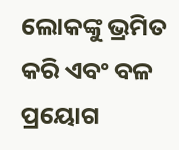ଲୋକଙ୍କୁ ଭ୍ରମିତ କରି ଏବଂ ବଳ ପ୍ରୟୋଗ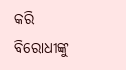କରି ବିରୋଧୀଙ୍କୁ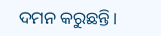ଦମନ କରୁଛନ୍ତି।